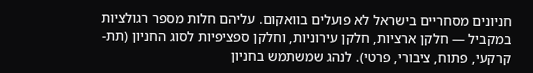חניונים מסחריים בישראל לא פועלים בוואקום. עליהם חלות מספר רגולציות במקביל — חלקן ארציות, חלקן עירוניות, וחלקן ספציפיות לסוג החניון (תת-קרקעי, פתוח, ציבורי, פרטי). לנהג שמשתמש בחניון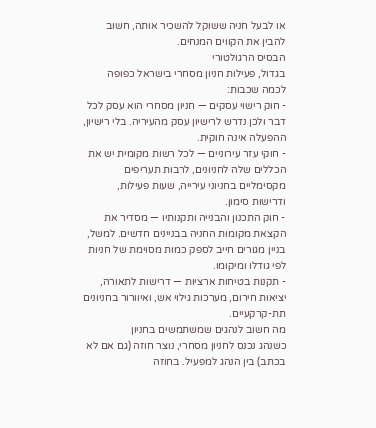או לבעל חניה ששוקל להשכיר אותה, חשוב להבין את הקווים המנחים.
הבסיס הרגולטורי
בגדול, פעילות חניון מסחרי בישראל כפופה לכמה שכבות:
- חוק רישוי עסקים — חניון מסחרי הוא עסק לכל דבר ולכן נדרש לרישיון עסק מהעיריה. בלי רישיון, ההפעלה אינה חוקית.
- חוקי עזר עירוניים — לכל רשות מקומית יש את הכללים שלה לחניונים, לרבות תעריפים מקסימליים בחניוני עירייה, שעות פעילות, ודרישות סימון.
- חוק התכנון והבנייה ותקנותיו — מסדיר את הקצאת מקומות החניה בבניינים חדשים. למשל, בניין מגורים חייב לספק כמות מסוימת של חניות לפי גודלו ומיקומו.
- תקנות בטיחות ארציות — דרישות לתאורה, יציאות חירום, מערכות גילוי אש, ואיוורור בחניונים תת-קרקעיים.
מה חשוב לנהגים שמשתמשים בחניון
כשנהג נכנס לחניון מסחרי, נוצר חוזה (גם אם לא בכתב) בין הנהג למפעיל. בחוזה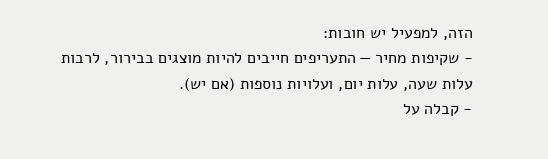הזה, למפעיל יש חובות:
- שקיפות מחיר — התעריפים חייבים להיות מוצגים בבירור, לרבות עלות שעה, עלות יום, ועלויות נוספות (אם יש).
- קבלה על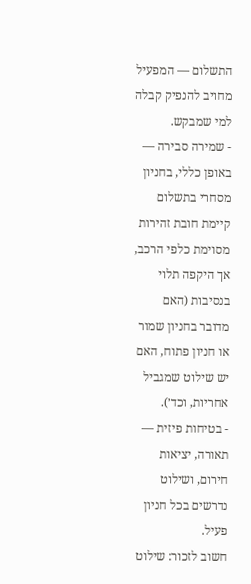התשלום — המפעיל מחויב להנפיק קבלה למי שמבקש.
- שמירה סבירה — באופן כללי, בחניון מסחרי בתשלום קיימת חובת זהירות מסוימת כלפי הרכב, אך היקפה תלוי בנסיבות (האם מדובר בחניון שמור או חניון פתוח, האם יש שילוט שמגביל אחריות, וכד׳).
- בטיחות פיזית — תאורה, יציאות חירום, ושילוט נדרשים בכל חניון פעיל.
חשוב לזכור: שילוט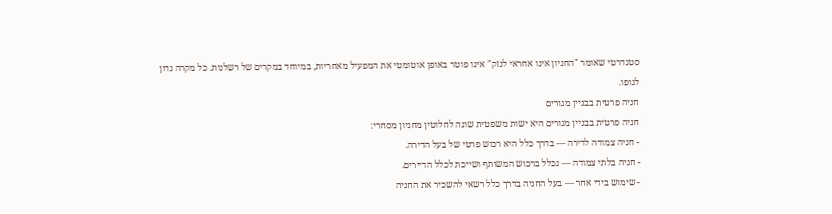סטנדרטי שאומר "החניון אינו אחראי לנזק" אינו פוטר באופן אוטומטי את המפעיל מאחריות, במיוחד במקרים של רשלנות. כל מקרה נדון לגופו.
חניה פרטית בבניין מגורים
חניה פרטית בבניין מגורים היא ישות משפטית שונה לחלוטין מחניון מסחרי:
- חניה צמודה לדירה — בדרך כלל היא רכוש פרטי של בעל הדירה.
- חניה בלתי צמודה — נכלל ברכוש המשותף ושייכת לכלל הדיירים.
- שימוש בידי אחר — בעל החניה בדרך כלל רשאי להשכיר את החניה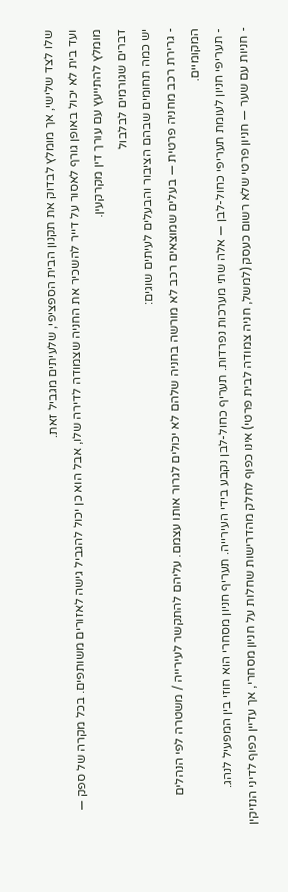שלו לצד שלישי, אך מומלץ לבדוק את תקנון הבית הספציפי, שלעיתים מגביל זאת.
ועד בית לא יכול באופן גורף לאסור על דייר להשכיר את החניה שצמודה לדירה שלו, אבל הוא כן יכול להגביל גישה לאזורים משותפים. בכל מקרה של ספק — מומלץ להתייעץ עם עורך דין מקרקעין.
דברים שגורמים לבלבול
יש כמה תחומים שבהם הציבור והבעלים לעיתים שוגים:
- גרירת רכב מחניה פרטית — בעלים שמוצאים רכב לא מורשה בחניה שלהם לא יכולים לגרור אותו עצמם. עליהם להתקשר לעירייה / משטרה לפי הנהלים המקומיים.
- תעריפי חניון לעומת תעריפי כחול-לבן — אלה שתי מערכות נפרדות. תעריף כחול-לבן נקבע בידי העירייה. תעריף חניון מסחרי הוא חוזי בין המפעיל לנהג.
- חניות עם שער — חניון פרטי שלא רשום כעסק (למשל, חניה צמודה לבית פרטי) אינו כפוף לחלק מהדרישות שחלות על חניון מסחרי, אך עדיין כפוף לדיני הנזיקין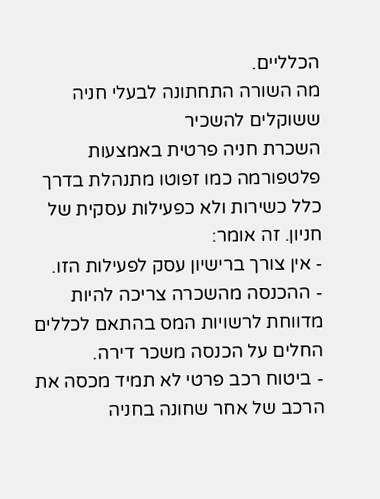הכלליים.
מה השורה התחתונה לבעלי חניה ששוקלים להשכיר
השכרת חניה פרטית באמצעות פלטפורמה כמו זפוטו מתנהלת בדרך כלל כשירות ולא כפעילות עסקית של חניון. זה אומר:
- אין צורך ברישיון עסק לפעילות הזו.
- ההכנסה מהשכרה צריכה להיות מדווחת לרשויות המס בהתאם לכללים החלים על הכנסה משכר דירה.
- ביטוח רכב פרטי לא תמיד מכסה את הרכב של אחר שחונה בחניה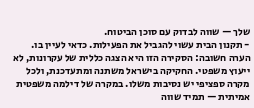שלך — שווה לבדוק עם סוכן הביטוח.
- תקנון הבית עשוי להגביל את הפעילות. כדאי לעיין בו.
הערה חשובה: הסקירה הזו היא הצגה כללית של עקרונות, לא ייעוץ משפטי. החקיקה בישראל משתנה ומתעדכנת, ולכל מקרה ספציפי יש נסיבות משלו. במקרה של דילמה משפטית אמיתית — תמיד שווה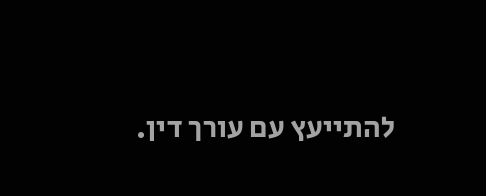להתייעץ עם עורך דין.